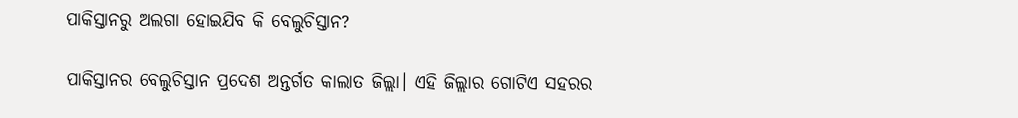ପାକିସ୍ତାନରୁ ଅଲଗା ହୋଇଯିବ କି ବେଲୁଚିସ୍ତାନ?

ପାକିସ୍ତାନର ବେଲୁଚିସ୍ତାନ ପ୍ରଦେଶ ଅନ୍ତର୍ଗତ କାଲାତ ଜିଲ୍ଲା। ଏହି ଜିଲ୍ଲାର ଗୋଟିଏ ସହରର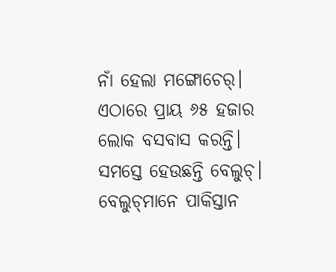ନାଁ ହେଲା ମଙ୍ଗୋଚେର୍‌। ଏଠାରେ ପ୍ରାୟ ୬୫ ହଜାର ଲୋକ ବସବାସ କରନ୍ତି। ସମସ୍ତେ ହେଉଛନ୍ତି ବେଲୁଚ୍‌। ବେଲୁଚ୍‌ମାନେ ପାକିସ୍ତାନ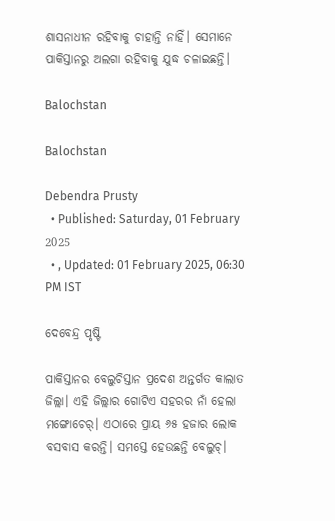ଶାସନାଧୀନ ରହିବାକୁ ଚାହାନ୍ତି ନାହିଁ। ସେମାନେ ପାକିସ୍ତାନରୁ ଅଲଗା ରହିବାକୁ ଯୁଦ୍ଧ ଚଳାଇଛନ୍ତି।

Balochstan

Balochstan

Debendra Prusty
  • Published: Saturday, 01 February 2025
  • , Updated: 01 February 2025, 06:30 PM IST

ଦେବେନ୍ଦ୍ର ପୃଷ୍ଟି

ପାକିସ୍ତାନର ବେଲୁଚିସ୍ତାନ ପ୍ରଦେଶ ଅନ୍ତର୍ଗତ କାଲାତ ଜିଲ୍ଲା। ଏହି ଜିଲ୍ଲାର ଗୋଟିଏ ସହରର ନାଁ ହେଲା ମଙ୍ଗୋଚେର୍‌। ଏଠାରେ ପ୍ରାୟ ୬୫ ହଜାର ଲୋକ ବସବାସ କରନ୍ତି। ସମସ୍ତେ ହେଉଛନ୍ତି ବେଲୁଚ୍‌।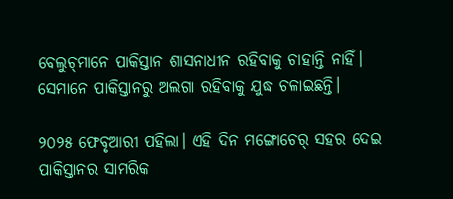ବେଲୁଚ୍‌ମାନେ ପାକିସ୍ତାନ ଶାସନାଧୀନ ରହିବାକୁ ଚାହାନ୍ତି ନାହିଁ। ସେମାନେ ପାକିସ୍ତାନରୁ ଅଲଗା ରହିବାକୁ ଯୁଦ୍ଧ ଚଳାଇଛନ୍ତି।

୨୦୨୫ ଫେବୃଆରୀ ପହିଲା। ଏହି ଦିନ ମଙ୍ଗୋଚେର୍‌ ସହର ଦେଇ ପାକିସ୍ତାନର ସାମରିକ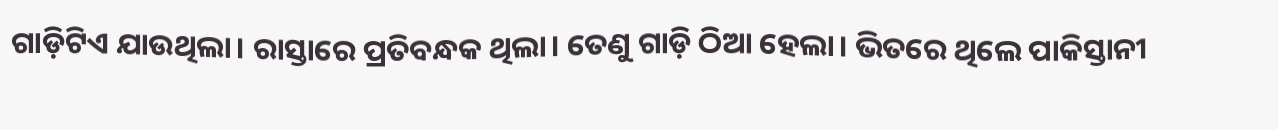ଗାଡ଼ିଟିଏ ଯାଉଥିଲା। ରାସ୍ତାରେ ପ୍ରତିବନ୍ଧକ ଥିଲା। ତେଣୁ ଗାଡ଼ି ଠିଆ ହେଲା। ଭିତରେ ଥିଲେ ପାକିସ୍ତାନୀ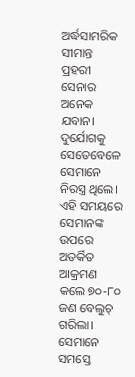ଅର୍ଦ୍ଧସାମରିକ ସୀମାନ୍ତ ପ୍ରହରୀ ସେନାର ଅନେକ ଯବାନ। ଦୁର୍ଯୋଗକୁ ସେତେବେଳେ ସେମାନେ ନିରସ୍ତ୍ର ଥିଲେ। ଏହି ସମୟରେ ସେମାନଙ୍କ ଉପରେ ଅତର୍କିତ ଆକ୍ରମଣ କଲେ ୭୦-୮୦ ଜଣ ବେଲୁଚ୍‌ ଗରିଲା। ସେମାନେ ସମସ୍ତେ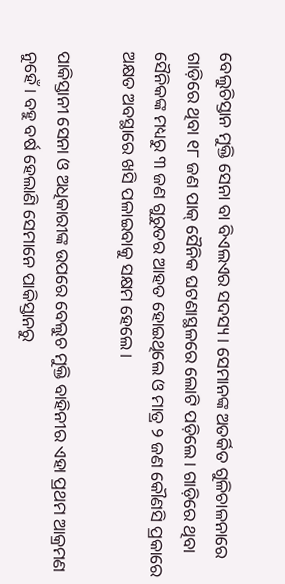ବେଲୁଚିସ୍ତାନ ମୁକ୍ତି ସେନା ବା ବିଏଲଏର ସଦସ୍ୟ। ସେମାନଙ୍କ ଅତର୍କିତ ଗୁଳିଚାଳନାରେ ଗାଡ଼ିରେ ଥିବା ୧୮ ଜଣ ପାକ୍‌ ସୈନିକ ଘଟଣାସ୍ଥଳରେ ଲୋଟି ପଡ଼ିଲେ। ଗାଡ଼ିରେ ଥିବା ସୈନିକଙ୍କ ମଧ୍ୟରୁ ୩ ଜଣ ଗୁରୁତର ଆହତ ହୋଇଥିଲେ ଓ ମାତ୍ର ୨ ଜଣ କୌଣସି ପ୍ରକାରେ ଅକ୍ଷତ ଅବସ୍ଥାରେ ଖସି ପଳାଇବାକୁ ସକ୍ଷମ ହେଲେ।

ପାକିସ୍ତାନୀ ସେନା ଓ ଅଧିକାରୀଙ୍କ ଉପରେ ବେଲୁଚ ମୁକ୍ତି ବାହିନୀର ଏହା ପ୍ରଥମ ଆକ୍ରମଣ ନୁହେଁ। ବହୁ ବର୍ଷ ହେଲାଣି ସେମାନେ ପାକିସ୍ତାନରୁ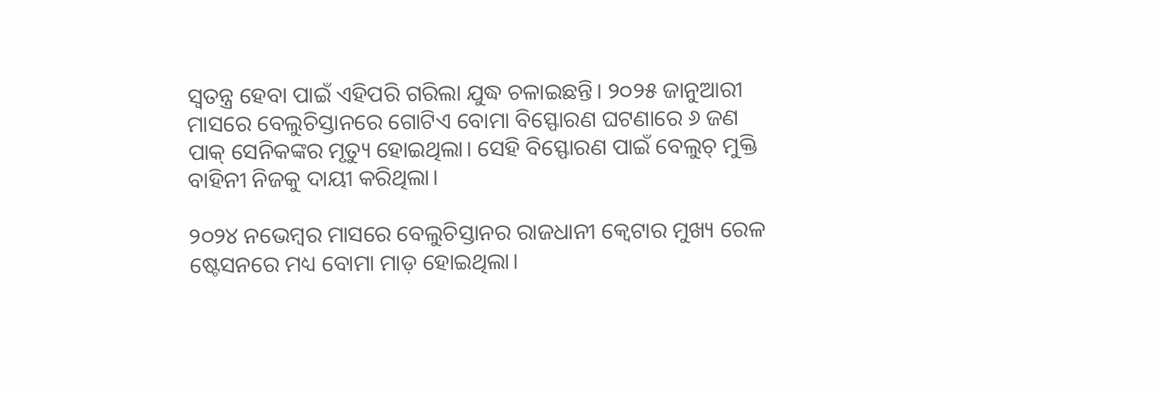ସ୍ୱତନ୍ତ୍ର ହେବା ପାଇଁ ଏହିପରି ଗରିଲା ଯୁଦ୍ଧ ଚଳାଇଛନ୍ତି। ୨୦୨୫ ଜାନୁଆରୀ ମାସରେ ବେଲୁଚିସ୍ତାନରେ ଗୋଟିଏ ବୋମା ବିସ୍ଫୋରଣ ଘଟଣାରେ ୬ ଜଣ ପାକ୍‌ ସେନିକଙ୍କର ମୃତ୍ୟୁ ହୋଇଥିଲା। ସେହି ବିସ୍ଫୋରଣ ପାଇଁ ବେଲୁଚ୍ ମୁକ୍ତି ବାହିନୀ ନିଜକୁ ଦାୟୀ କରିଥିଲା।

୨୦୨୪ ନଭେମ୍ବର ମାସରେ ବେଲୁଚିସ୍ତାନର ରାଜଧାନୀ କ୍ୱେଟାର ମୁଖ୍ୟ ରେଳ ଷ୍ଟେସନରେ ମଧ୍ୟ ବୋମା ମାଡ଼ ହୋଇଥିଲା।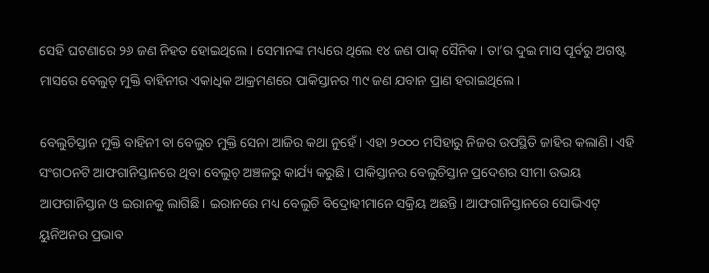ସେହି ଘଟଣାରେ ୨୬ ଜଣ ନିହତ ହୋଇଥିଲେ। ସେମାନଙ୍କ ମଧ୍ୟରେ ଥିଲେ ୧୪ ଜଣ ପାକ୍‌ ସୈନିକ। ତା’ର ଦୁଇ ମାସ ପୂର୍ବରୁ ଅଗଷ୍ଟ ମାସରେ ବେଲୁଚ୍‌ ମୁକ୍ତି ବାହିନୀର ଏକାଧିକ ଆକ୍ରମଣରେ ପାକିସ୍ତାନର ୩୯ ଜଣ ଯବାନ ପ୍ରାଣ ହରାଇଥିଲେ।

ବେଲୁଚିସ୍ତାନ ମୁକ୍ତି ବାହିନୀ ବା ବେଲୁଚ ମୁକ୍ତି ସେନା ଆଜିର କଥା ନୁହେଁ। ଏହା ୨୦୦୦ ମସିହାରୁ ନିଜର ଉପସ୍ଥିତି ଜାହିର କଲାଣି। ଏହି ସଂଗଠନଟି ଆଫଗାନିସ୍ତାନରେ ଥିବା ବେଲୁଚ୍‌ ଅଞ୍ଚଳରୁ କାର୍ଯ୍ୟ କରୁଛି। ପାକିସ୍ତାନର ବେଲୁଚିସ୍ତାନ ପ୍ରଦେଶର ସୀମା ଉଭୟ ଆଫଗାନିସ୍ତାନ ଓ ଇରାନକୁ ଲାଗିଛି। ଇରାନରେ ମଧ୍ୟ ବେଲୁଚି ବିଦ୍ରୋହୀମାନେ ସକ୍ରିୟ ଅଛନ୍ତି। ଆଫଗାନିସ୍ତାନରେ ସୋଭିଏଟ୍‌ ୟୁନିଅନର ପ୍ରଭାବ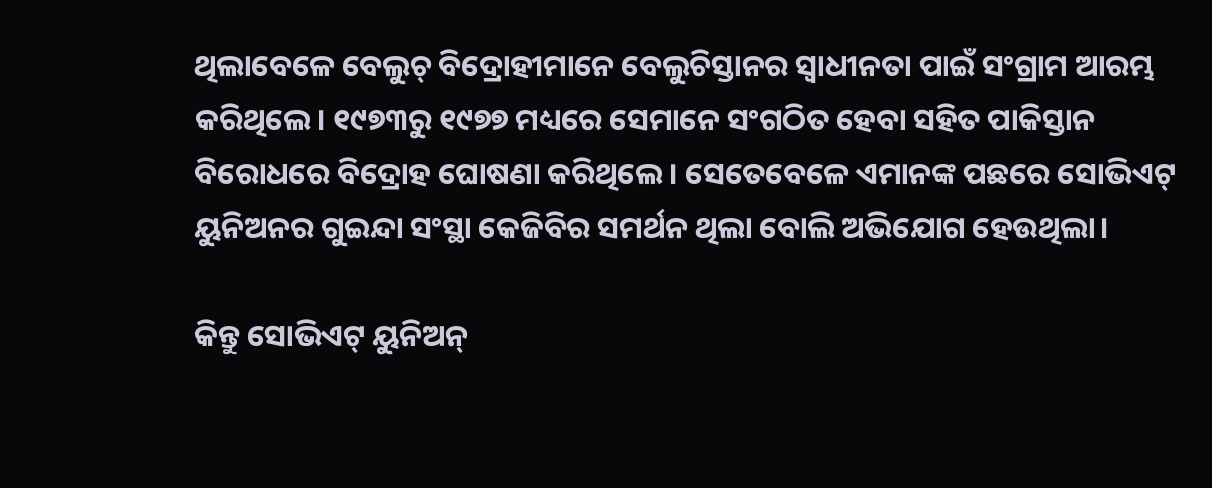ଥିଲାବେଳେ ବେଲୁଚ୍‌ ବିଦ୍ରୋହୀମାନେ ବେଲୁଚିସ୍ତାନର ସ୍ୱାଧୀନତା ପାଇଁ ସଂଗ୍ରାମ ଆରମ୍ଭ କରିଥିଲେ। ୧୯୭୩ରୁ ୧୯୭୭ ମଧ୍ୟରେ ସେମାନେ ସଂଗଠିତ ହେବା ସହିତ ପାକିସ୍ତାନ ବିରୋଧରେ ବିଦ୍ରୋହ ଘୋଷଣା କରିଥିଲେ। ସେତେବେଳେ ଏମାନଙ୍କ ପଛରେ ସୋଭିଏଟ୍‌ ୟୁନିଅନର ଗୁଇନ୍ଦା ସଂସ୍ଥା କେଜିବିର ସମର୍ଥନ ଥିଲା ବୋଲି ଅଭିଯୋଗ ହେଉଥିଲା।

କିନ୍ତୁ ସୋଭିଏଟ୍‌ ୟୁନିଅନ୍‌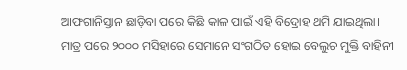ଆଫଗାନିସ୍ତାନ ଛାଡ଼ିବା ପରେ କିଛି କାଳ ପାଇଁ ଏହି ବିଦ୍ରୋହ ଥମି ଯାଇଥିଲା। ମାତ୍ର ପରେ ୨୦୦୦ ମସିହାରେ ସେମାନେ ସଂଗଠିତ ହୋଇ ବେଲୁଚ ମୁକ୍ତି ବାହିନୀ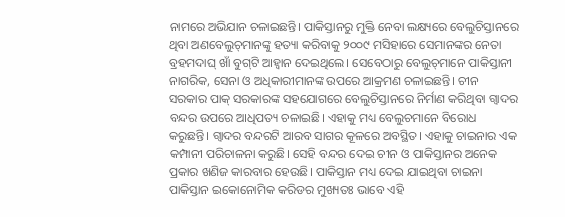ନାମରେ ଅଭିଯାନ ଚଳାଇଛନ୍ତି। ପାକିସ୍ତାନରୁ ମୁକ୍ତି ନେବା ଲକ୍ଷ୍ୟରେ ବେଲୁଚିସ୍ତାନରେ ଥିବା ଅଣବେଲୁଚ୍‌ମାନଙ୍କୁ ହତ୍ୟା କରିବାକୁ ୨୦୦୯ ମସିହାରେ ସେମାନଙ୍କର ନେତା ବ୍ରହମଦାଘ୍‌ ଖାଁ ବୁଗ୍‌ଟି ଆହ୍ୱାନ ଦେଇଥିଲେ। ସେବେଠାରୁ ବେଲୁଚ୍‌ମାନେ ପାକିସ୍ତାନୀ ନାଗରିକ, ସେନା ଓ ଅଧିକାରୀମାନଙ୍କ ଉପରେ ଆକ୍ରମଣ ଚଳାଇଛନ୍ତି। ଚୀନ ସରକାର ପାକ୍‌ ସରକାରଙ୍କ ସହଯୋଗରେ ବେଲୁଚିସ୍ତାନରେ ନିର୍ମାଣ କରିଥିବା ଗ୍ୱାଦର ବନ୍ଦର ଉପରେ ଆଧିପତ୍ୟ ଚଳାଇଛି। ଏହାକୁ ମଧ୍ୟ ବେଲୁଚମାନେ ବିରୋଧ କରୁଛନ୍ତି। ଗ୍ୱାଦର ବନ୍ଦରଟି ଆରବ ସାଗର କୂଳରେ ଅବସ୍ଥିତ। ଏହାକୁ ଚାଇନାର ଏକ କମ୍ପାନୀ ପରିଚାଳନା କରୁଛି। ସେହି ବନ୍ଦର ଦେଇ ଚୀନ ଓ ପାକିସ୍ତାନର ଅନେକ ପ୍ରକାର ଖଣିଜ କାରବାର ହେଉଛି। ପାକିସ୍ତାନ ମଧ୍ୟ ଦେଇ ଯାଇଥିବା ଚାଇନା ପାକିସ୍ତାନ ଇକୋନୋମିକ କରିଡର ମୁଖ୍ୟତଃ ଭାବେ ଏହି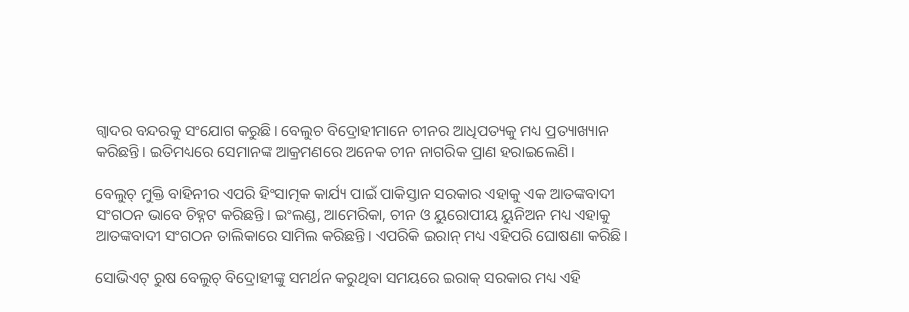ଗ୍ୱାଦର ବନ୍ଦରକୁ ସଂଯୋଗ କରୁଛି। ବେଲୁଚ ବିଦ୍ରୋହୀମାନେ ଚୀନର ଆଧିପତ୍ୟକୁ ମଧ୍ୟ ପ୍ରତ୍ୟାଖ୍ୟାନ କରିଛନ୍ତି। ଇତିମଧ୍ୟରେ ସେମାନଙ୍କ ଆକ୍ରମଣରେ ଅନେକ ଚୀନ ନାଗରିକ ପ୍ରାଣ ହରାଇଲେଣି।

ବେଲୁଚ୍‌ ମୁକ୍ତି ବାହିନୀର ଏପରି ହିଂସାତ୍ମକ କାର୍ଯ୍ୟ ପାଇଁ ପାକିସ୍ତାନ ସରକାର ଏହାକୁ ଏକ ଆତଙ୍କବାଦୀ ସଂଗଠନ ଭାବେ ଚିହ୍ନଟ କରିଛନ୍ତି। ଇଂଲଣ୍ଡ, ଆମେରିକା, ଚୀନ ଓ ୟୁରୋପୀୟ ୟୁନିଅନ ମଧ୍ୟ ଏହାକୁ ଆତଙ୍କବାଦୀ ସଂଗଠନ ତାଲିକାରେ ସାମିଲ କରିଛନ୍ତି। ଏପରିକି ଇରାନ୍‌ ମଧ୍ୟ ଏହିପରି ଘୋଷଣା କରିଛି।

ସୋଭିଏଟ୍‌ ରୁଷ ବେଲୁଚ୍‌ ବିଦ୍ରୋହୀଙ୍କୁ ସମର୍ଥନ କରୁଥିବା ସମୟରେ ଇରାକ୍‌ ସରକାର ମଧ୍ୟ ଏହି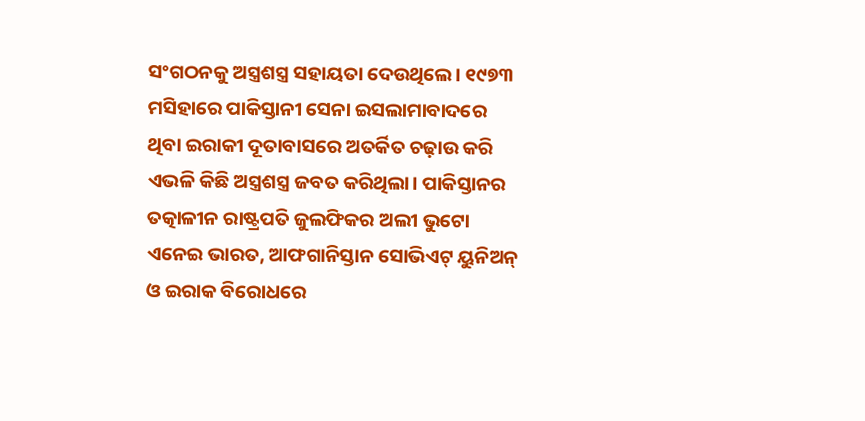ସଂଗଠନକୁ ଅସ୍ତ୍ରଶସ୍ତ୍ର ସହାୟତା ଦେଉଥିଲେ। ୧୯୭୩ ମସିହାରେ ପାକିସ୍ତାନୀ ସେନା ଇସଲାମାବାଦରେ ଥିବା ଇରାକୀ ଦୂତାବାସରେ ଅତର୍କିତ ଚଢ଼ାଉ କରି ଏଭଳି କିଛି ଅସ୍ତ୍ରଶସ୍ତ୍ର ଜବତ କରିଥିଲା। ପାକିସ୍ତାନର ତତ୍କାଳୀନ ରାଷ୍ଟ୍ରପତି ଜୁଲଫିକର ଅଲୀ ଭୁଟୋ ଏନେଇ ଭାରତ, ଆଫଗାନିସ୍ତାନ ସୋଭିଏଟ୍‌ ୟୁନିଅନ୍‌ ଓ ଇରାକ ବିରୋଧରେ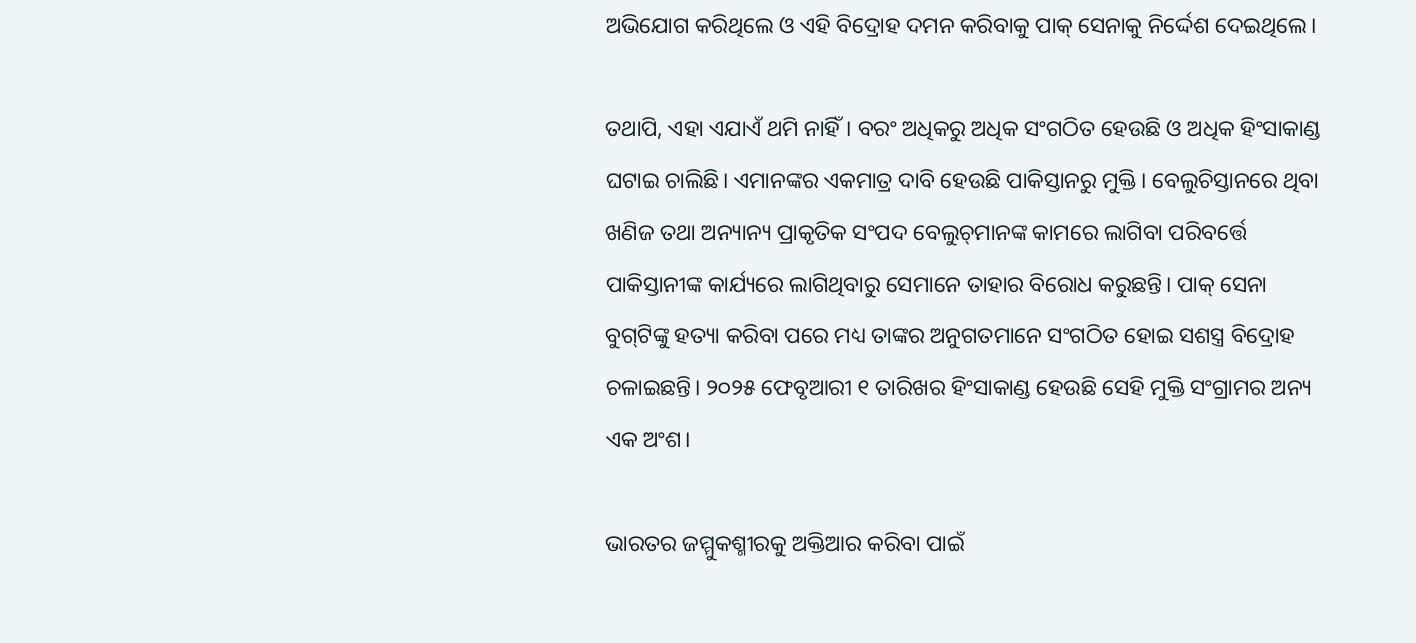ଅଭିଯୋଗ କରିଥିଲେ ଓ ଏହି ବିଦ୍ରୋହ ଦମନ କରିବାକୁ ପାକ୍‌ ସେନାକୁ ନିର୍ଦ୍ଦେଶ ଦେଇଥିଲେ।

ତଥାପି, ଏହା ଏଯାଏଁ ଥମି ନାହିଁ। ବରଂ ଅଧିକରୁ ଅଧିକ ସଂଗଠିତ ହେଉଛି ଓ ଅଧିକ ହିଂସାକାଣ୍ଡ ଘଟାଇ ଚାଲିଛି। ଏମାନଙ୍କର ଏକମାତ୍ର ଦାବି ହେଉଛି ପାକିସ୍ତାନରୁ ମୁକ୍ତି। ବେଲୁଚିସ୍ତାନରେ ଥିବା ଖଣିଜ ତଥା ଅନ୍ୟାନ୍ୟ ପ୍ରାକୃତିକ ସଂପଦ ବେଲୁଚ୍‌ମାନଙ୍କ କାମରେ ଲାଗିବା ପରିବର୍ତ୍ତେ ପାକିସ୍ତାନୀଙ୍କ କାର୍ଯ୍ୟରେ ଲାଗିଥିବାରୁ ସେମାନେ ତାହାର ବିରୋଧ କରୁଛନ୍ତି। ପାକ୍‌ ସେନା ବୁଗ୍‌ଟିଙ୍କୁ ହତ୍ୟା କରିବା ପରେ ମଧ୍ୟ ତାଙ୍କର ଅନୁଗତମାନେ ସଂଗଠିତ ହୋଇ ସଶସ୍ତ୍ର ବିଦ୍ରୋହ ଚଳାଇଛନ୍ତି। ୨୦୨୫ ଫେବୃଆରୀ ୧ ତାରିଖର ହିଂସାକାଣ୍ଡ ହେଉଛି ସେହି ମୁକ୍ତି ସଂଗ୍ରାମର ଅନ୍ୟ ଏକ ଅଂଶ।

ଭାରତର ଜମ୍ମୁକଶ୍ମୀରକୁ ଅକ୍ତିଆର କରିବା ପାଇଁ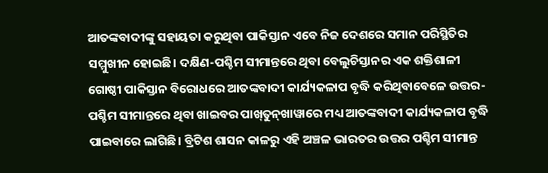ଆତଙ୍କବାଦୀଙ୍କୁ ସହାୟତା କରୁଥିବା ପାକିସ୍ତାନ ଏବେ ନିଜ ଦେଶରେ ସମାନ ପରିସ୍ଥିତିର ସମ୍ମୁଖୀନ ହୋଇଛି। ଦକ୍ଷିଣ-ପଶ୍ଚିମ ସୀମାନ୍ତରେ ଥିବା ବେଲୁଚିସ୍ତାନର ଏକ ଶକ୍ତିଶାଳୀ ଗୋଷ୍ଠୀ ପାକିସ୍ତାନ ବିରୋଧରେ ଆତଙ୍କବାଦୀ କାର୍ଯ୍ୟକଳାପ ବୃଦ୍ଧି କରିଥିବାବେଳେ ଉତ୍ତର-ପଶ୍ଚିମ ସୀମାନ୍ତରେ ଥିବା ଖାଇବର ପାଖ୍‌ତୁନ୍‌ଖାୱାରେ ମଧ୍ୟ ଆତଙ୍କବାଦୀ କାର୍ଯ୍ୟକଳାପ ବୃଦ୍ଧି ପାଇବାରେ ଲାଗିଛି। ବ୍ରିଟିଶ ଶାସନ କାଳରୁ ଏହି ଅଞ୍ଚଳ ଭାରତର ଉତ୍ତର ପଶ୍ଚିମ ସୀମାନ୍ତ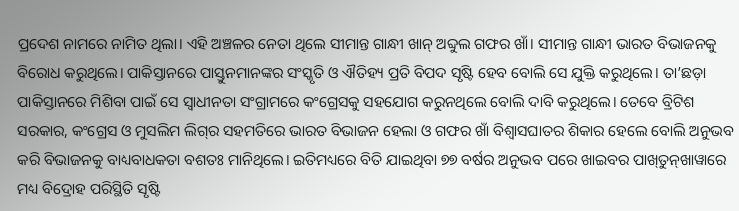ପ୍ରଦେଶ ନାମରେ ନାମିତ ଥିଲା। ଏହି ଅଞ୍ଚଳର ନେତା ଥିଲେ ସୀମାନ୍ତ ଗାନ୍ଧୀ ଖାନ୍‌ ଅବ୍ଦୁଲ ଗଫର ଖାଁ। ସୀମାନ୍ତ ଗାନ୍ଧୀ ଭାରତ ବିଭାଜନକୁ ବିରୋଧ କରୁଥିଲେ। ପାକିସ୍ତାନରେ ପାସ୍ତୁନମାନଙ୍କର ସଂସ୍କୃତି ଓ ଐତିହ୍ୟ ପ୍ରତି ବିପଦ ସୃଷ୍ଟି ହେବ ବୋଲି ସେ ଯୁକ୍ତି କରୁଥିଲେ। ତା’ଛଡ଼ା ପାକିସ୍ତାନରେ ମିଶିବା ପାଇଁ ସେ ସ୍ୱାଧୀନତା ସଂଗ୍ରାମରେ କଂଗ୍ରେସକୁ ସହଯୋଗ କରୁନଥିଲେ ବୋଲି ଦାବି କରୁଥିଲେ। ତେବେ ବ୍ରିଟିଶ ସରକାର, କଂଗ୍ରେସ ଓ ମୁସଲିମ ଲିଗ୍‌ର ସହମତିରେ ଭାରତ ବିଭାଜନ ହେଲା ଓ ଗଫର ଖାଁ ବିଶ୍ୱାସଘାତର ଶିକାର ହେଲେ ବୋଲି ଅନୁଭବ କରି ବିଭାଜନକୁ ବାଧ୍ୟବାଧକତା ବଶତଃ ମାନିଥିଲେ। ଇତିମଧ୍ୟରେ ବିତି ଯାଇଥିବା ୭୭ ବର୍ଷର ଅନୁଭବ ପରେ ଖାଇବର ପାଖ୍‌ତୁନ୍‌ଖାୱାରେ ମଧ୍ୟ ବିଦ୍ରୋହ ପରିସ୍ଥିତି ସୃଷ୍ଟି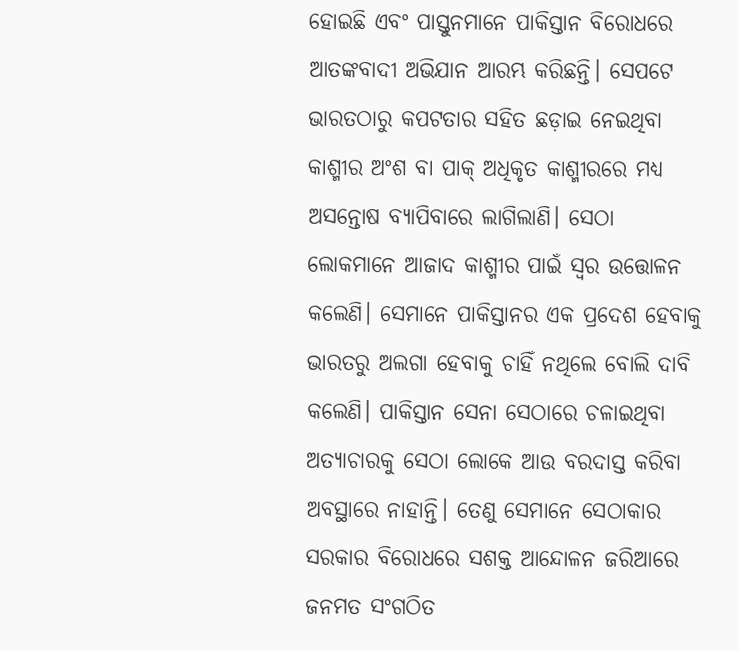ହୋଇଛି ଏବଂ ପାସ୍ତୁନମାନେ ପାକିସ୍ତାନ ବିରୋଧରେ ଆତଙ୍କବାଦୀ ଅଭିଯାନ ଆରମ୍ଭ କରିଛନ୍ତି। ସେପଟେ ଭାରତଠାରୁ କପଟତାର ସହିତ ଛଡ଼ାଇ ନେଇଥିବା କାଶ୍ମୀର ଅଂଶ ବା ପାକ୍‌ ଅଧିକୃତ କାଶ୍ମୀରରେ ମଧ୍ୟ ଅସନ୍ତୋଷ ବ୍ୟାପିବାରେ ଲାଗିଲାଣି। ସେଠା ଲୋକମାନେ ଆଜାଦ କାଶ୍ମୀର ପାଇଁ ସ୍ୱର ଉତ୍ତୋଳନ କଲେଣି। ସେମାନେ ପାକିସ୍ତାନର ଏକ ପ୍ରଦେଶ ହେବାକୁ ଭାରତରୁ ଅଲଗା ହେବାକୁ ଚାହିଁ ନଥିଲେ ବୋଲି ଦାବି କଲେଣି। ପାକିସ୍ତାନ ସେନା ସେଠାରେ ଚଳାଇଥିବା ଅତ୍ୟାଚାରକୁ ସେଠା ଲୋକେ ଆଉ ବରଦାସ୍ତ କରିବା ଅବସ୍ଥାରେ ନାହାନ୍ତି। ତେଣୁ ସେମାନେ ସେଠାକାର ସରକାର ବିରୋଧରେ ସଶକ୍ତ ଆନ୍ଦୋଳନ ଜରିଆରେ ଜନମତ ସଂଗଠିତ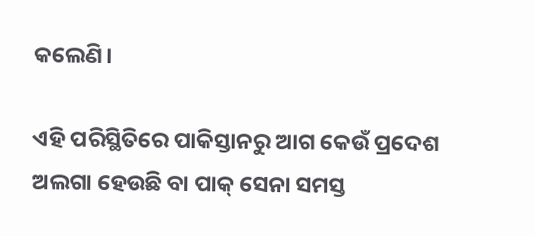କଲେଣି।

ଏହି ପରିସ୍ଥିତିରେ ପାକିସ୍ତାନରୁ ଆଗ କେଉଁ ପ୍ରଦେଶ ଅଲଗା ହେଉଛି ବା ପାକ୍‌ ସେନା ସମସ୍ତ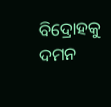ବିଦ୍ରୋହକୁ ଦମନ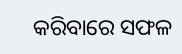କରିବାରେ ସଫଳ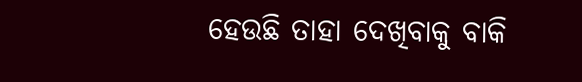ହେଉଛି ତାହା ଦେଖିବାକୁ ବାକି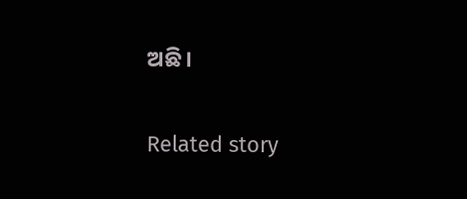ଅଛି।

Related story